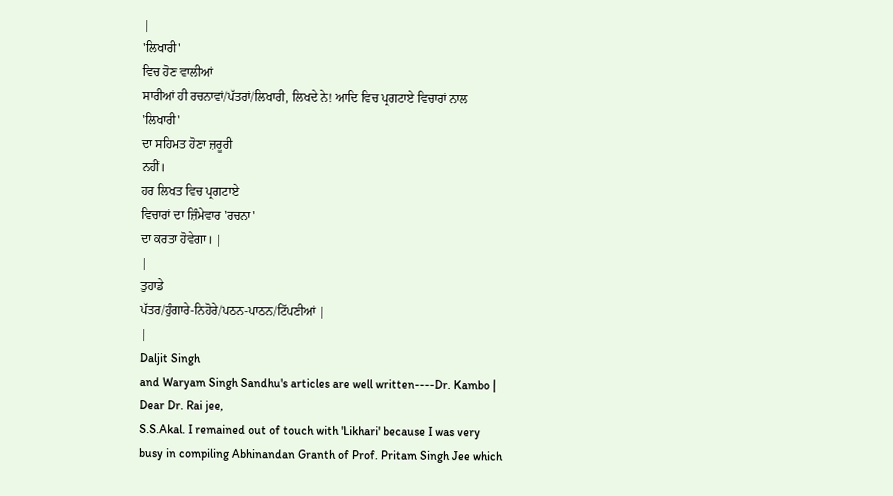|
'ਲਿਖਾਰੀ'
ਵਿਚ ਹੋਣ ਵਾਲੀਆਂ
ਸਾਰੀਆਂ ਹੀ ਰਚਨਾਵਾਂ/ਪੱਤਰਾਂ/ਲਿਖਾਰੀ, ਲਿਖਦੇ ਨੇ! ਆਦਿ ਵਿਚ ਪ੍ਰਗਟਾਏ ਵਿਚਾਰਾਂ ਨਾਲ
'ਲਿਖਾਰੀ'
ਦਾ ਸਹਿਮਤ ਹੋਣਾ ਜ਼ਰੂਰੀ
ਨਹੀਂ।
ਹਰ ਲਿਖਤ ਵਿਚ ਪ੍ਰਗਟਾਏ
ਵਿਚਾਰਾਂ ਦਾ ਜ਼ਿੰਮੇਵਾਰ 'ਰਚਨਾ'
ਦਾ ਕਰਤਾ ਹੋਵੇਗਾ। |
|
ਤੁਹਾਡੇ
ਪੱਤਰ/ਹੁੰਗਾਰੇ-ਨਿਹੋਰੇ/ਪਠਨ-ਪਾਠਨ/ਟਿੱਪਣੀਆਂ |
|
Daljit Singh
and Waryam Singh Sandhu's articles are well written----Dr. Kambo |
Dear Dr. Rai jee,
S.S.Akal. I remained out of touch with 'Likhari' because I was very
busy in compiling Abhinandan Granth of Prof. Pritam Singh Jee which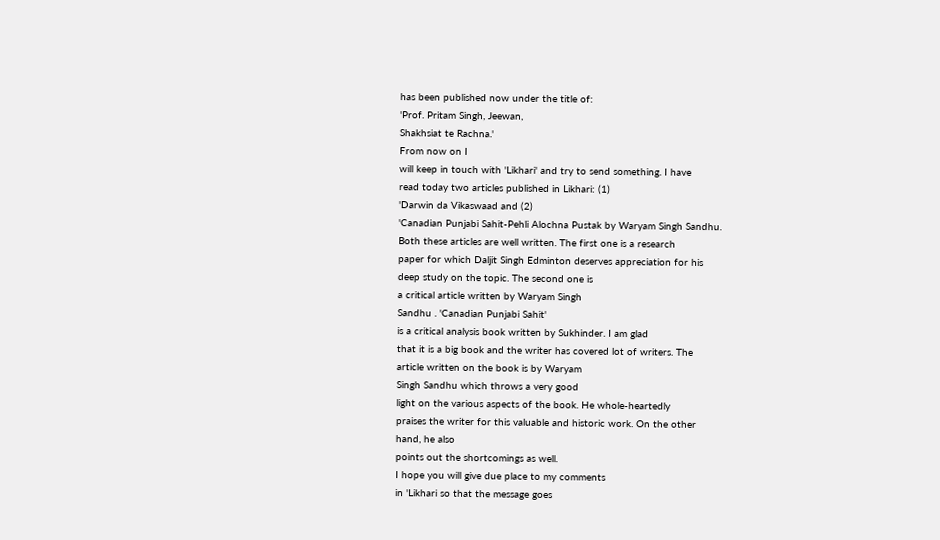has been published now under the title of:
'Prof. Pritam Singh, Jeewan,
Shakhsiat te Rachna.'
From now on I
will keep in touch with 'Likhari' and try to send something. I have
read today two articles published in Likhari: (1)
'Darwin da Vikaswaad and (2)
'Canadian Punjabi Sahit-Pehli Alochna Pustak by Waryam Singh Sandhu.
Both these articles are well written. The first one is a research
paper for which Daljit Singh Edminton deserves appreciation for his
deep study on the topic. The second one is
a critical article written by Waryam Singh
Sandhu . 'Canadian Punjabi Sahit'
is a critical analysis book written by Sukhinder. I am glad
that it is a big book and the writer has covered lot of writers. The
article written on the book is by Waryam
Singh Sandhu which throws a very good
light on the various aspects of the book. He whole-heartedly
praises the writer for this valuable and historic work. On the other
hand, he also
points out the shortcomings as well.
I hope you will give due place to my comments
in 'Likhari so that the message goes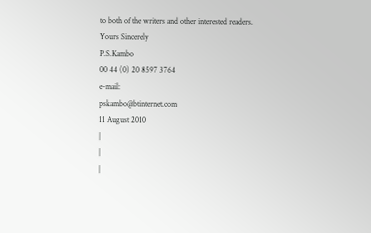to both of the writers and other interested readers.
Yours Sincerely
P.S.Kambo
00 44 (0) 20 8597 3764
e-mail:
pskambo@btinternet.com
11 August 2010
|
|
|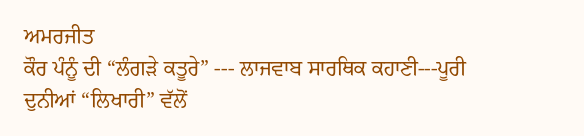ਅਮਰਜੀਤ
ਕੌਰ ਪੰਨੂੰ ਦੀ “ਲੰਗੜੇ ਕਤੂਰੇ” --- ਲਾਜਵਾਬ ਸਾਰਥਿਕ ਕਹਾਣੀ---ਪੂਰੀ
ਦੁਨੀਆਂ “ਲਿਖਾਰੀ” ਵੱਲੋਂ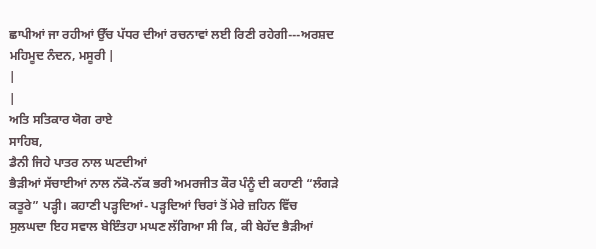ਛਾਪੀਆਂ ਜਾ ਰਹੀਆਂ ਉੱਚ ਪੱਧਰ ਦੀਆਂ ਰਚਨਾਵਾਂ ਲਈ ਰਿਣੀ ਰਹੇਗੀ---ਅਰਸ਼ਦ
ਮਹਿਮੂਦ ਨੰਦਨ, ਮਸੂਰੀ |
|
|
ਅਤਿ ਸਤਿਕਾਰ ਯੋਗ ਰਾਏ
ਸਾਹਿਬ,
ਡੈਨੀ ਜਿਹੇ ਪਾਤਰ ਨਾਲ ਘਟਦੀਆਂ
ਭੈੜੀਆਂ ਸੱਚਾਈਆਂ ਨਾਲ ਨੱਕੋ-ਨੱਕ ਭਰੀ ਅਮਰਜੀਤ ਕੌਰ ਪੰਨੂੰ ਦੀ ਕਹਾਣੀ “ਲੰਗੜੇ
ਕਤੂਰੇ” ਪੜ੍ਹੀ। ਕਹਾਣੀ ਪੜ੍ਹਦਿਆਂ- ਪੜ੍ਹਦਿਆਂ ਚਿਰਾਂ ਤੋਂ ਮੇਰੇ ਜ਼ਹਿਨ ਵਿੱਚ
ਸੁਲਘਦਾ ਇਹ ਸਵਾਲ ਬੇਇੰਤਹਾ ਮਘਣ ਲੱਗਿਆ ਸੀ ਕਿ, ਕੀ ਬੇਹੱਦ ਭੈੜੀਆਂ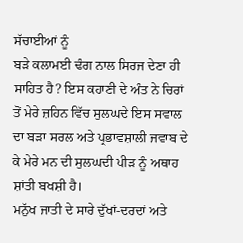ਸੱਚਾਈਆਂ ਨੂੰ
ਬੜੇ ਕਲਾਮਈ ਢੰਗ ਨਾਲ ਸਿਰਜ ਦੇਣਾ ਹੀ ਸਾਹਿਤ ਹੈ? ਇਸ ਕਹਾਣੀ ਦੇ ਅੰਤ ਨੇ ਚਿਰਾਂ
ਤੋਂ ਮੇਰੇ ਜ਼ਹਿਨ ਵਿੱਚ ਸੁਲਘਦੇ ਇਸ ਸਵਾਲ ਦਾ ਬੜਾ ਸਰਲ ਅਤੇ ਪ੍ਰਭਾਵਸ਼ਾਲੀ ਜਵਾਬ ਦੇ
ਕੇ ਮੇਰੇ ਮਨ ਦੀ ਸੁਲਘਦੀ ਪੀੜ ਨੂੰ ਅਥਾਹ ਸ਼ਾਂਤੀ ਬਖਸ਼ੀ ਹੈ।
ਮਨੁੱਖ ਜਾਤੀ ਦੇ ਸਾਰੇ ਦੁੱਖਾਂ-ਦਰਦਾਂ ਅਤੇ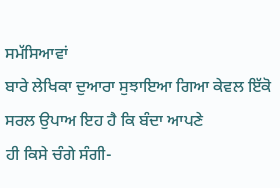ਸਮੱਸਿਆਵਾਂ
ਬਾਰੇ ਲੇਖਿਕਾ ਦੁਆਰਾ ਸੁਝਾਇਆ ਗਿਆ ਕੇਵਲ ਇੱਕੋ ਸਰਲ ਉਪਾਅ ਇਹ ਹੈ ਕਿ ਬੰਦਾ ਆਪਣੇ
ਹੀ ਕਿਸੇ ਚੰਗੇ ਸੰਗੀ-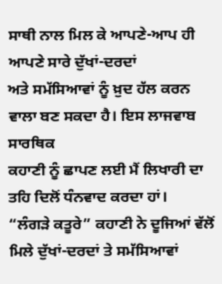ਸਾਥੀ ਨਾਲ ਮਿਲ ਕੇ ਆਪਣੇ-ਆਪ ਹੀ ਆਪਣੇ ਸਾਰੇ ਦੁੱਖਾਂ-ਦਰਦਾਂ
ਅਤੇ ਸਮੱਸਿਆਵਾਂ ਨੂੰ ਖ਼ੁਦ ਹੱਲ ਕਰਨ ਵਾਲਾ ਬਣ ਸਕਦਾ ਹੈ। ਇਸ ਲਾਜਵਾਬ ਸਾਰਥਿਕ
ਕਹਾਣੀ ਨੂੰ ਛਾਪਣ ਲਈ ਮੈਂ ਲਿਖਾਰੀ ਦਾ ਤਹਿ ਦਿਲੋਂ ਧੰਨਵਾਦ ਕਰਦਾ ਹਾਂ।
“ਲੰਗੜੇ ਕਤੂਰੇ” ਕਹਾਣੀ ਨੇ ਦੂਜਿਆਂ ਵੱਲੋਂ ਮਿਲੇ ਦੁੱਖਾਂ-ਦਰਦਾਂ ਤੇ ਸਮੱਸਿਆਵਾਂ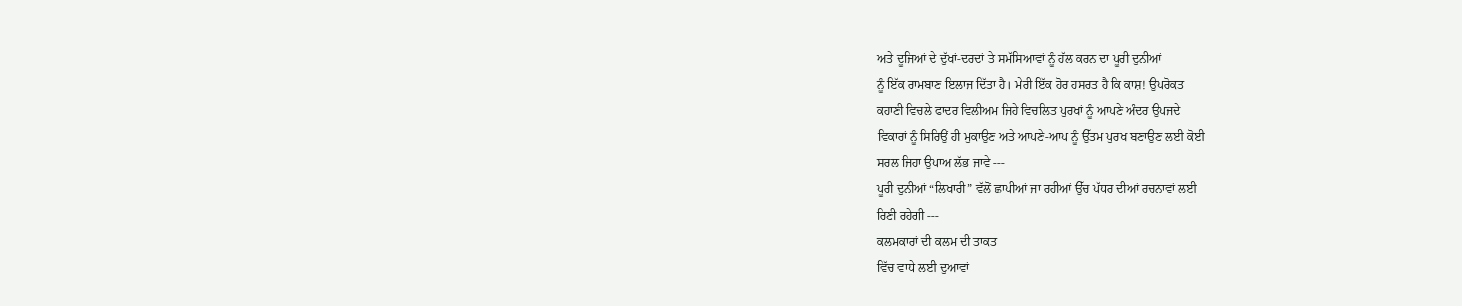ਅਤੇ ਦੂਜਿਆਂ ਦੇ ਦੁੱਖਾਂ-ਦਰਦਾਂ ਤੇ ਸਮੱਸਿਆਵਾਂ ਨੂੰ ਹੱਲ ਕਰਨ ਦਾ ਪੂਰੀ ਦੁਨੀਆਂ
ਨੂੰ ਇੱਕ ਰਾਮਬਾਣ ਇਲਾਜ ਦਿੱਤਾ ਹੈ। ਮੇਰੀ ਇੱਕ ਹੋਰ ਹਸਰਤ ਹੈ ਕਿ ਕਾਸ਼! ਉਪਰੋਕਤ
ਕਹਾਣੀ ਵਿਚਲੇ ਫਾਦਰ ਵਿਲੀਅਮ ਜਿਹੇ ਵਿਚਲਿਤ ਪੁਰਖਾਂ ਨੂੰ ਆਪਣੇ ਅੰਦਰ ਉਪਜਦੇ
ਵਿਕਾਰਾਂ ਨੂੰ ਸਿਰਿਉਂ ਹੀ ਮੁਕਾਉਣ ਅਤੇ ਆਪਣੇ-ਆਪ ਨੂੰ ਉੱਤਮ ਪੁਰਖ ਬਣਾਉਣ ਲਈ ਕੋਈ
ਸਰਲ ਜਿਹਾ ਉਪਾਅ ਲੱਭ ਜਾਵੇ ---
ਪੂਰੀ ਦੁਨੀਆਂ “ਲਿਖਾਰੀ” ਵੱਲੋਂ ਛਾਪੀਆਂ ਜਾ ਰਹੀਆਂ ਉੱਚ ਪੱਧਰ ਦੀਆਂ ਰਚਨਾਵਾਂ ਲਈ
ਰਿਣੀ ਰਹੇਗੀ ---
ਕਲਮਕਾਰਾਂ ਦੀ ਕਲਮ ਦੀ ਤਾਕਤ
ਵਿੱਚ ਵਾਧੇ ਲਈ ਦੁਆਵਾਂ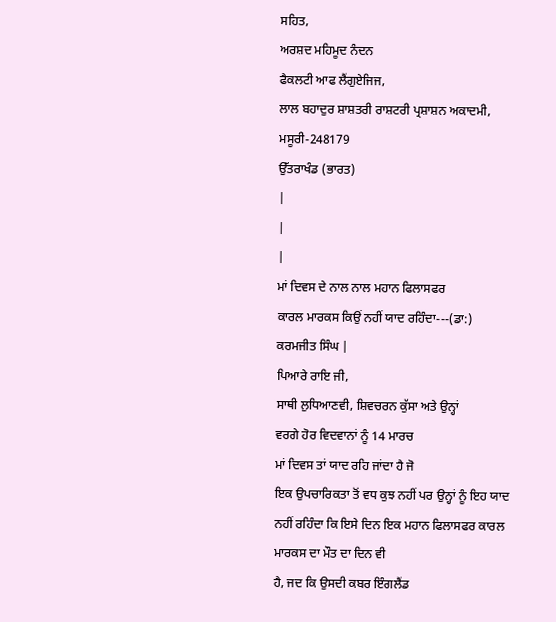ਸਹਿਤ,
ਅਰਸ਼ਦ ਮਹਿਮੂਦ ਨੰਦਨ
ਫੈਕਲਟੀ ਆਫ ਲੈਂਗੁਏਜਿਜ,
ਲਾਲ ਬਹਾਦੁਰ ਸ਼ਾਸ਼ਤਰੀ ਰਾਸ਼ਟਰੀ ਪ੍ਰਸ਼ਾਸ਼ਨ ਅਕਾਦਮੀ,
ਮਸੂਰੀ-248179
ਉੱਤਰਾਖੰਡ (ਭਾਰਤ)
|
|
|
ਮਾਂ ਦਿਵਸ ਦੇ ਨਾਲ ਨਾਲ ਮਹਾਨ ਫਿਲਾਸਫਰ
ਕਾਰਲ ਮਾਰਕਸ ਕਿਉਂ ਨਹੀਂ ਯਾਦ ਰਹਿੰਦਾ---(ਡਾ:) ਕਰਮਜੀਤ ਸਿੰਘ |
ਪਿਆਰੇ ਰਾਇ ਜੀ,
ਸਾਥੀ ਲੁਧਿਆਣਵੀ, ਸ਼ਿਵਚਰਨ ਕੁੱਸਾ ਅਤੇ ਉਨ੍ਹਾਂ
ਵਰਗੇ ਹੋਰ ਵਿਦਵਾਨਾਂ ਨੂੰ 14 ਮਾਰਚ
ਮਾਂ ਦਿਵਸ ਤਾਂ ਯਾਦ ਰਹਿ ਜਾਂਦਾ ਹੈ ਜੋ
ਇਕ ਉਪਚਾਰਿਕਤਾ ਤੋਂ ਵਧ ਕੁਝ ਨਹੀਂ ਪਰ ਉਨ੍ਹਾਂ ਨੂੰ ਇਹ ਯਾਦ
ਨਹੀਂ ਰਹਿੰਦਾ ਕਿ ਇਸੇ ਦਿਨ ਇਕ ਮਹਾਨ ਫਿਲਾਸਫਰ ਕਾਰਲ ਮਾਰਕਸ ਦਾ ਮੌਤ ਦਾ ਦਿਨ ਵੀ
ਹੈ, ਜਦ ਕਿ ਉਸਦੀ ਕਬਰ ਇੰਗਲੈਂਡ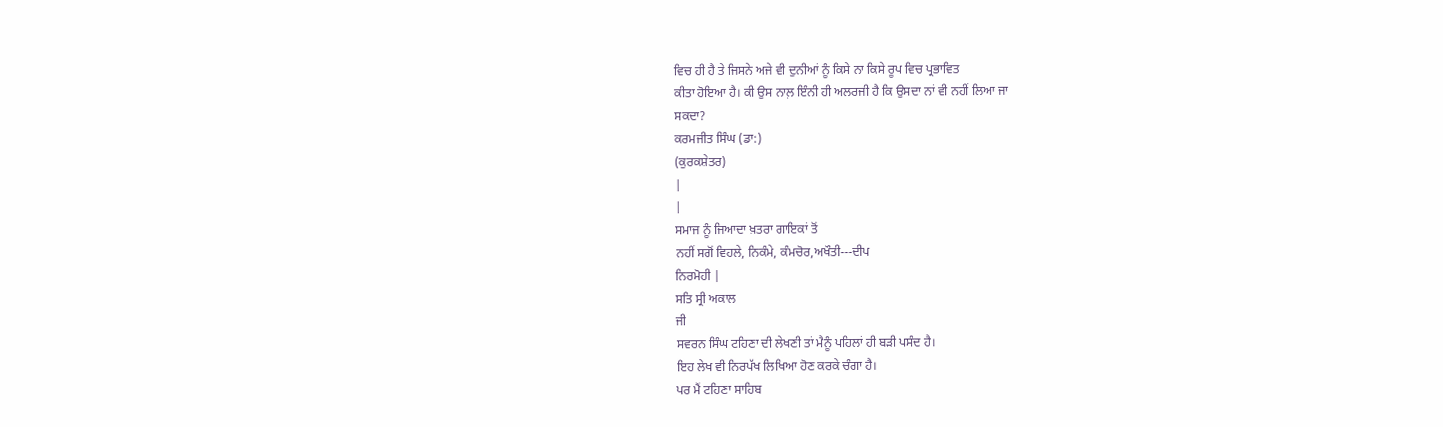ਵਿਚ ਹੀ ਹੈ ਤੇ ਜਿਸਨੇ ਅਜੇ ਵੀ ਦੁਨੀਆਂ ਨੂੰ ਕਿਸੇ ਨਾ ਕਿਸੇ ਰੂਪ ਵਿਚ ਪ੍ਰਭਾਵਿਤ
ਕੀਤਾ ਹੋਇਆ ਹੈ। ਕੀ ਉਸ ਨਾਲ਼ ਇੰਨੀ ਹੀ ਅਲਰਜੀ ਹੈ ਕਿ ਉਸਦਾ ਨਾਂ ਵੀ ਨਹੀਂ ਲਿਆ ਜਾ
ਸਕਦਾ?
ਕਰਮਜੀਤ ਸਿੰਘ (ਡਾ:)
(ਕੁਰਕਸ਼ੇਤਰ)
|
|
ਸਮਾਜ ਨੂੰ ਜਿਆਦਾ ਖ਼ਤਰਾ ਗਾਇਕਾਂ ਤੋਂ
ਨਹੀਂ ਸਗੋਂ ਵਿਹਲੇ, ਨਿਕੰਮੇ, ਕੰਮਚੋਰ,ਅਖੌਤੀ---ਦੀਪ
ਨਿਰਮੋਹੀ |
ਸਤਿ ਸ੍ਰੀ ਅਕਾਲ
ਜੀ
ਸਵਰਨ ਸਿੰਘ ਟਹਿਣਾ ਦੀ ਲੇਖਣੀ ਤਾਂ ਮੈਨੂੰ ਪਹਿਲਾਂ ਹੀ ਬੜੀ ਪਸੰਦ ਹੈ।
ਇਹ ਲੇਖ ਵੀ ਨਿਰਪੱਖ ਲਿਖਿਆ ਹੋਣ ਕਰਕੇ ਚੰਗਾ ਹੈ।
ਪਰ ਮੈਂ ਟਹਿਣਾ ਸਾਹਿਬ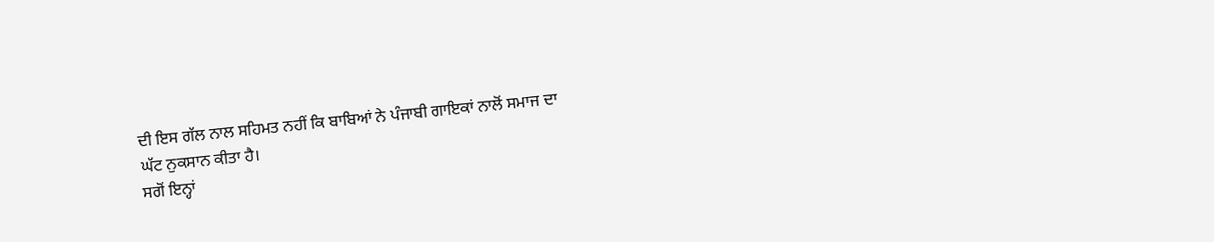ਦੀ ਇਸ ਗੱਲ ਨਾਲ ਸਹਿਮਤ ਨਹੀਂ ਕਿ ਬਾਬਿਆਂ ਨੇ ਪੰਜਾਬੀ ਗਾਇਕਾਂ ਨਾਲੋਂ ਸਮਾਜ ਦਾ
ਘੱਟ ਨੁਕਸਾਨ ਕੀਤਾ ਹੈ।
ਸਗੋਂ ਇਨ੍ਹਾਂ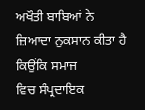ਅਖੌਤੀ ਬਾਬਿਆਂ ਨੇ ਜ਼ਿਆਦਾ ਨੁਕਸਾਨ ਕੀਤਾ ਹੈ ਕਿਉਂਕਿ ਸਮਾਜ
ਵਿਚ ਸੰਪ੍ਰਦਾਇਕ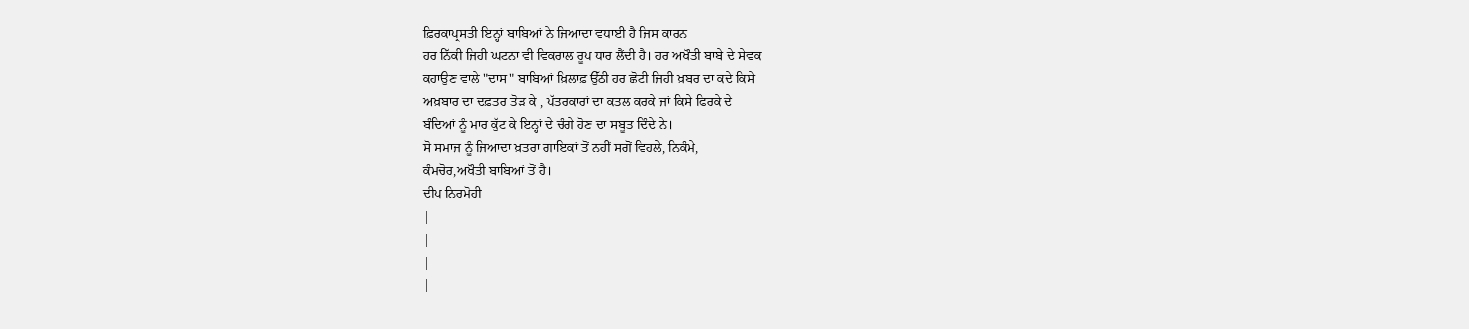ਫ਼ਿਰਕਾਪ੍ਰਸਤੀ ਇਨ੍ਹਾਂ ਬਾਬਿਆਂ ਨੇ ਜਿਆਦਾ ਵਧਾਈ ਹੈ ਜਿਸ ਕਾਰਨ
ਹਰ ਨਿੱਕੀ ਜਿਹੀ ਘਟਨਾ ਵੀ ਵਿਕਰਾਲ ਰੂਪ ਧਾਰ ਲੈਂਦੀ ਹੈ। ਹਰ ਅਖੌਤੀ ਬਾਬੇ ਦੇ ਸੇਵਕ
ਕਹਾਉਣ ਵਾਲੇ "ਦਾਸ" ਬਾਬਿਆਂ ਖ਼ਿਲਾਫ਼ ਉੱਠੀ ਹਰ ਛੋਟੀ ਜਿਹੀ ਖ਼ਬਰ ਦਾ ਕਦੇ ਕਿਸੇ
ਅਖ਼ਬਾਰ ਦਾ ਦਫ਼ਤਰ ਤੋੜ ਕੇ , ਪੱਤਰਕਾਰਾਂ ਦਾ ਕਤਲ ਕਰਕੇ ਜਾਂ ਕਿਸੇ ਫਿਰਕੇ ਦੇ
ਬੰਦਿਆਂ ਨੂੰ ਮਾਰ ਕੁੱਟ ਕੇ ਇਨ੍ਹਾਂ ਦੇ ਚੰਗੇ ਹੋਣ ਦਾ ਸਬੂਤ ਦਿੰਦੇ ਨੇ।
ਸੋ ਸਮਾਜ ਨੂੰ ਜਿਆਦਾ ਖ਼ਤਰਾ ਗਾਇਕਾਂ ਤੋਂ ਨਹੀਂ ਸਗੋਂ ਵਿਹਲੇ, ਨਿਕੰਮੇ,
ਕੰਮਚੋਰ,ਅਖੌਤੀ ਬਾਬਿਆਂ ਤੋਂ ਹੈ।
ਦੀਪ ਨਿਰਮੋਹੀ
|
|
|
|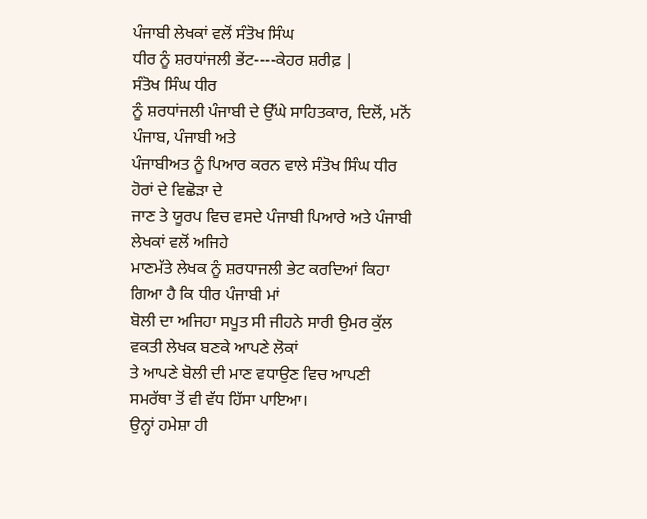ਪੰਜਾਬੀ ਲੇਖਕਾਂ ਵਲੋਂ ਸੰਤੋਖ ਸਿੰਘ
ਧੀਰ ਨੂੰ ਸ਼ਰਧਾਂਜਲੀ ਭੇਂਟ----ਕੇਹਰ ਸ਼ਰੀਫ਼ |
ਸੰਤੋਖ ਸਿੰਘ ਧੀਰ
ਨੂੰ ਸ਼ਰਧਾਂਜਲੀ ਪੰਜਾਬੀ ਦੇ ਉੱਘੇ ਸਾਹਿਤਕਾਰ, ਦਿਲੋਂ, ਮਨੋਂ ਪੰਜਾਬ, ਪੰਜਾਬੀ ਅਤੇ
ਪੰਜਾਬੀਅਤ ਨੂੰ ਪਿਆਰ ਕਰਨ ਵਾਲੇ ਸੰਤੋਖ ਸਿੰਘ ਧੀਰ ਹੋਰਾਂ ਦੇ ਵਿਛੋੜਾ ਦੇ
ਜਾਣ ਤੇ ਯੂਰਪ ਵਿਚ ਵਸਦੇ ਪੰਜਾਬੀ ਪਿਆਰੇ ਅਤੇ ਪੰਜਾਬੀ ਲੇਖਕਾਂ ਵਲੋਂ ਅਜਿਹੇ
ਮਾਣਮੱਤੇ ਲੇਖਕ ਨੂੰ ਸ਼ਰਧਾਜਲੀ ਭੇਟ ਕਰਦਿਆਂ ਕਿਹਾ ਗਿਆ ਹੈ ਕਿ ਧੀਰ ਪੰਜਾਬੀ ਮਾਂ
ਬੋਲੀ ਦਾ ਅਜਿਹਾ ਸਪੂਤ ਸੀ ਜੀਹਨੇ ਸਾਰੀ ਉਮਰ ਕੁੱਲ ਵਕਤੀ ਲੇਖਕ ਬਣਕੇ ਆਪਣੇ ਲੋਕਾਂ
ਤੇ ਆਪਣੇ ਬੋਲੀ ਦੀ ਮਾਣ ਵਧਾਉਣ ਵਿਚ ਆਪਣੀ ਸਮਰੱਥਾ ਤੋਂ ਵੀ ਵੱਧ ਹਿੱਸਾ ਪਾਇਆ।
ਉਨ੍ਹਾਂ ਹਮੇਸ਼ਾ ਹੀ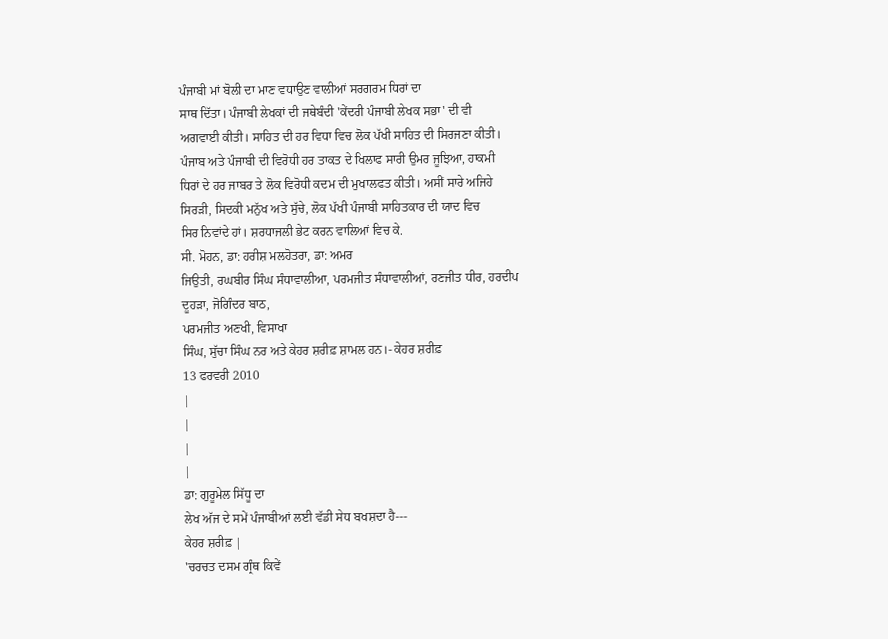ਪੰਜਾਬੀ ਮਾਂ ਬੋਲੀ ਦਾ ਮਾਣ ਵਧਾਉਣ ਵਾਲੀਆਂ ਸਰਗਰਮ ਧਿਰਾਂ ਦਾ
ਸਾਥ ਦਿੱਤਾ। ਪੰਜਾਬੀ ਲੇਖਕਾਂ ਦੀ ਜਥੇਬੰਦੀ 'ਕੇਂਦਰੀ ਪੰਜਾਬੀ ਲੇਖਕ ਸਭਾ' ਦੀ ਵੀ
ਅਗਵਾਈ ਕੀਤੀ। ਸਾਹਿਤ ਦੀ ਹਰ ਵਿਧਾ ਵਿਚ ਲੋਕ ਪੱਖੀ ਸਾਹਿਤ ਦੀ ਸਿਰਜਣਾ ਕੀਤੀ।
ਪੰਜਾਬ ਅਤੇ ਪੰਜਾਬੀ ਦੀ ਵਿਰੋਧੀ ਹਰ ਤਾਕਤ ਦੇ ਖਿਲਾਫ ਸਾਰੀ ਉਮਰ ਜੂਝਿਆ, ਹਾਕਮੀ
ਧਿਰਾਂ ਦੇ ਹਰ ਜਾਬਰ ਤੇ ਲੋਕ ਵਿਰੋਧੀ ਕਦਮ ਦੀ ਮੁਖਾਲਫਤ ਕੀਤੀ। ਅਸੀਂ ਸਾਰੇ ਅਜਿਹੇ
ਸਿਰੜੀ, ਸਿਦਕੀ ਮਨੁੱਖ ਅਤੇ ਸੁੱਚੇ, ਲੋਕ ਪੱਖੀ ਪੰਜਾਬੀ ਸਾਹਿਤਕਾਰ ਦੀ ਯਾਦ ਵਿਚ
ਸਿਰ ਨਿਵਾਂਦੇ ਹਾਂ। ਸ਼ਰਧਾਜਲੀ ਭੇਟ ਕਰਨ ਵਾਲਿਆਂ ਵਿਚ ਕੇ.
ਸੀ. ਮੋਹਨ, ਡਾ: ਹਰੀਸ਼ ਮਲਹੋਤਰਾ, ਡਾ: ਅਮਰ
ਜਿਉਤੀ, ਰਘਬੀਰ ਸਿੰਘ ਸੰਧਾਵਾਲੀਆ, ਪਰਮਜੀਤ ਸੰਧਾਵਾਲੀਆਂ, ਰਣਜੀਤ ਧੀਰ, ਹਰਦੀਪ
ਦੂਹੜਾ, ਜੋਗਿੰਦਰ ਬਾਠ,
ਪਰਮਜੀਤ ਅਣਖੀ, ਵਿਸਾਖਾ
ਸਿੰਘ, ਸੁੱਚਾ ਸਿੰਘ ਨਰ ਅਤੇ ਕੇਹਰ ਸ਼ਰੀਫ਼ ਸ਼ਾਮਲ ਹਨ।- ਕੇਹਰ ਸ਼ਰੀਫ਼
13 ਫਰਵਰੀ 2010
|
|
|
|
ਡਾ: ਗੁਰੂਮੇਲ ਸਿੱਧੂ ਦਾ
ਲੇਖ ਅੱਜ ਦੇ ਸਮੇਂ ਪੰਜਾਬੀਆਂ ਲਈ ਵੱਡੀ ਸੇਧ ਬਖਸ਼ਦਾ ਹੈ---
ਕੇਹਰ ਸ਼ਰੀਫ਼ |
'ਚਰਚਤ ਦਸਮ ਗ੍ਰੰਥ ਕਿਵੇਂ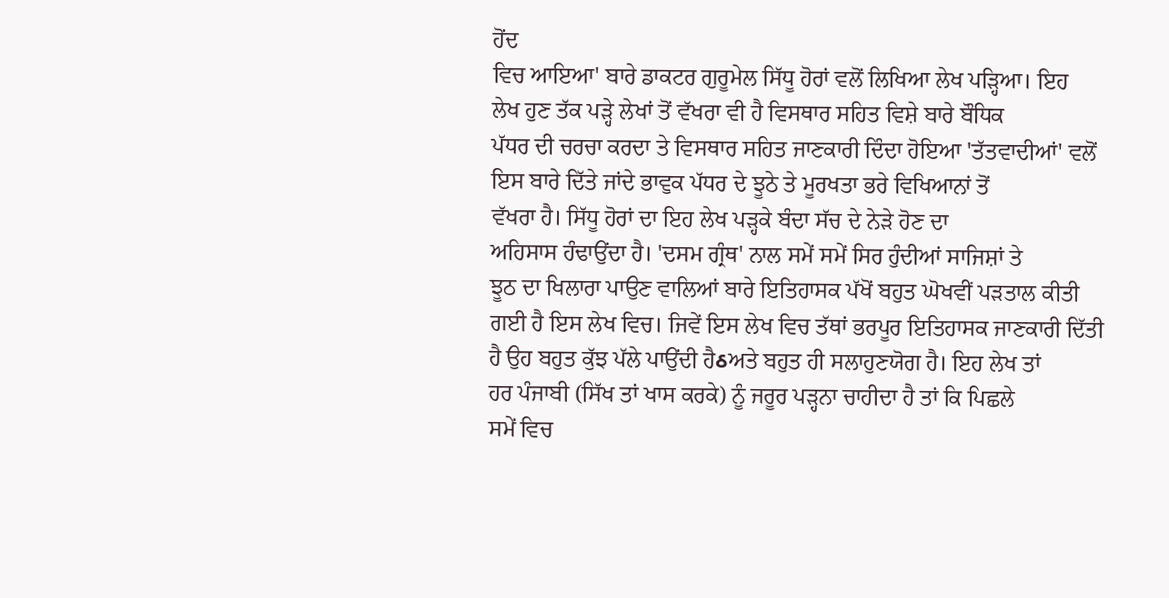ਹੋਂਦ
ਵਿਚ ਆਇਆ' ਬਾਰੇ ਡਾਕਟਰ ਗੁਰੂਮੇਲ ਸਿੱਧੂ ਹੋਰਾਂ ਵਲੋਂ ਲਿਖਿਆ ਲੇਖ ਪੜ੍ਹਿਆ। ਇਹ
ਲੇਖ ਹੁਣ ਤੱਕ ਪੜ੍ਹੇ ਲੇਖਾਂ ਤੋਂ ਵੱਖਰਾ ਵੀ ਹੈ ਵਿਸਥਾਰ ਸਹਿਤ ਵਿਸ਼ੇ ਬਾਰੇ ਬੌਧਿਕ
ਪੱਧਰ ਦੀ ਚਰਚਾ ਕਰਦਾ ਤੇ ਵਿਸਥਾਰ ਸਹਿਤ ਜਾਣਕਾਰੀ ਦਿੰਦਾ ਹੋਇਆ 'ਤੱਤਵਾਦੀਆਂ' ਵਲੋਂ
ਇਸ ਬਾਰੇ ਦਿੱਤੇ ਜਾਂਦੇ ਭਾਵੁਕ ਪੱਧਰ ਦੇ ਝੂਠੇ ਤੇ ਮੂਰਖਤਾ ਭਰੇ ਵਿਖਿਆਨਾਂ ਤੋਂ
ਵੱਖਰਾ ਹੈ। ਸਿੱਧੂ ਹੋਰਾਂ ਦਾ ਇਹ ਲੇਖ ਪੜ੍ਹਕੇ ਬੰਦਾ ਸੱਚ ਦੇ ਨੇੜੇ ਹੋਣ ਦਾ
ਅਹਿਸਾਸ ਹੰਢਾਉਂਦਾ ਹੈ। 'ਦਸਮ ਗ੍ਰੰਥ' ਨਾਲ ਸਮੇਂ ਸਮੇਂ ਸਿਰ ਹੁੰਦੀਆਂ ਸਾਜਿਸ਼ਾਂ ਤੇ
ਝੂਠ ਦਾ ਖਿਲਾਰਾ ਪਾਉਣ ਵਾਲਿਆਂ ਬਾਰੇ ਇਤਿਹਾਸਕ ਪੱਖੋਂ ਬਹੁਤ ਘੋਖਵੀਂ ਪੜਤਾਲ ਕੀਤੀ
ਗਈ ਹੈ ਇਸ ਲੇਖ ਵਿਚ। ਜਿਵੇਂ ਇਸ ਲੇਖ ਵਿਚ ਤੱਥਾਂ ਭਰਪੂਰ ਇਤਿਹਾਸਕ ਜਾਣਕਾਰੀ ਦਿੱਤੀ
ਹੈ ਉਹ ਬਹੁਤ ਕੁੱਝ ਪੱਲੇ ਪਾਉਂਦੀ ਹੈઠਅਤੇ ਬਹੁਤ ਹੀ ਸਲਾਹੁਣਯੋਗ ਹੈ। ਇਹ ਲੇਖ ਤਾਂ
ਹਰ ਪੰਜਾਬੀ (ਸਿੱਖ ਤਾਂ ਖਾਸ ਕਰਕੇ) ਨੂੰ ਜਰੂਰ ਪੜ੍ਹਨਾ ਚਾਹੀਦਾ ਹੈ ਤਾਂ ਕਿ ਪਿਛਲੇ
ਸਮੇਂ ਵਿਚ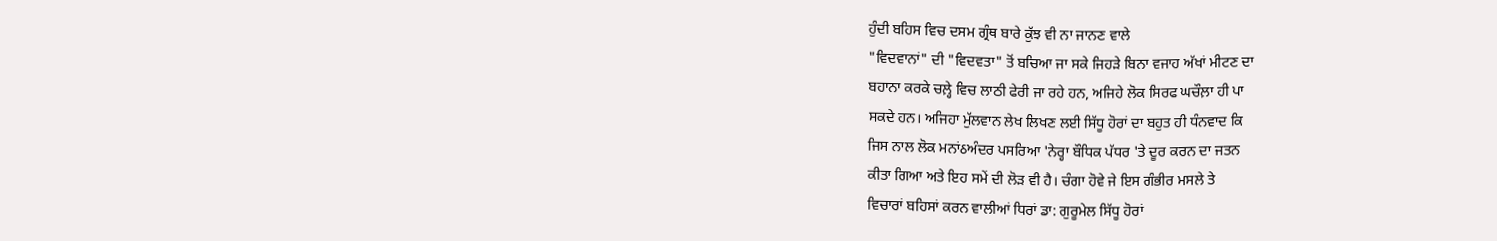ਹੁੰਦੀ ਬਹਿਸ ਵਿਚ ਦਸਮ ਗ੍ਰੰਥ ਬਾਰੇ ਕੁੱਝ ਵੀ ਨਾ ਜਾਨਣ ਵਾਲੇ
"ਵਿਦਵਾਨਾਂ" ਦੀ "ਵਿਦਵਤਾ" ਤੋਂ ਬਚਿਆ ਜਾ ਸਕੇ ਜਿਹੜੇ ਬਿਨਾ ਵਜਾਹ ਅੱਖਾਂ ਮੀਟਣ ਦਾ
ਬਹਾਨਾ ਕਰਕੇ ਚਲ਼੍ਹੇ ਵਿਚ ਲਾਠੀ ਫੇਰੀ ਜਾ ਰਹੇ ਹਨ, ਅਜਿਹੇ ਲੋਕ ਸਿਰਫ ਘਚੌਲ਼ਾ ਹੀ ਪਾ
ਸਕਦੇ ਹਨ। ਅਜਿਹਾ ਮੁੱਲਵਾਨ ਲੇਖ ਲਿਖਣ ਲਈ ਸਿੱਧੂ ਹੋਰਾਂ ਦਾ ਬਹੁਤ ਹੀ ਧੰਨਵਾਦ ਕਿ
ਜਿਸ ਨਾਲ ਲੋਕ ਮਨਾਂઠਅੰਦਰ ਪਸਰਿਆ 'ਨੇਰ੍ਹਾ ਬੌਧਿਕ ਪੱਧਰ 'ਤੇ ਦੂਰ ਕਰਨ ਦਾ ਜਤਨ
ਕੀਤਾ ਗਿਆ ਅਤੇ ਇਹ ਸਮੇਂ ਦੀ ਲੋੜ ਵੀ ਹੈ। ਚੰਗਾ ਹੋਵੇ ਜੇ ਇਸ ਗੰਭੀਰ ਮਸਲੇ ਤੇ
ਵਿਚਾਰਾਂ ਬਹਿਸਾਂ ਕਰਨ ਵਾਲੀਆਂ ਧਿਰਾਂ ਡਾ: ਗੁਰੂਮੇਲ ਸਿੱਧੂ ਹੋਰਾਂ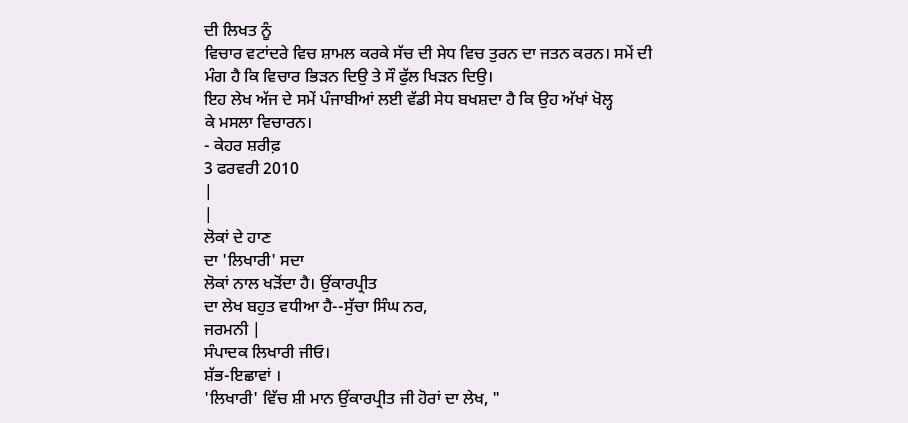ਦੀ ਲਿਖਤ ਨੂੰ
ਵਿਚਾਰ ਵਟਾਂਦਰੇ ਵਿਚ ਸ਼ਾਮਲ ਕਰਕੇ ਸੱਚ ਦੀ ਸੇਧ ਵਿਚ ਤੁਰਨ ਦਾ ਜਤਨ ਕਰਨ। ਸਮੇਂ ਦੀ
ਮੰਗ ਹੈ ਕਿ ਵਿਚਾਰ ਭਿੜਨ ਦਿਉ ਤੇ ਸੌ ਫੁੱਲ ਖਿੜਨ ਦਿਉ।
ਇਹ ਲੇਖ ਅੱਜ ਦੇ ਸਮੇਂ ਪੰਜਾਬੀਆਂ ਲਈ ਵੱਡੀ ਸੇਧ ਬਖਸ਼ਦਾ ਹੈ ਕਿ ਉਹ ਅੱਖਾਂ ਖੋਲ੍ਹ
ਕੇ ਮਸਲਾ ਵਿਚਾਰਨ।
- ਕੇਹਰ ਸ਼ਰੀਫ਼
3 ਫਰਵਰੀ 2010
|
|
ਲੋਕਾਂ ਦੇ ਹਾਣ
ਦਾ 'ਲਿਖਾਰੀ' ਸਦਾ
ਲੋਕਾਂ ਨਾਲ ਖੜੋਂਦਾ ਹੈ। ਉਂਕਾਰਪ੍ਰੀਤ
ਦਾ ਲੇਖ ਬਹੁਤ ਵਧੀਆ ਹੈ--ਸੁੱਚਾ ਸਿੰਘ ਨਰ,
ਜਰਮਨੀ |
ਸੰਪਾਦਕ ਲਿਖਾਰੀ ਜੀਓ।
ਸ਼ੱਭ-ਇਛਾਵਾਂ ।
'ਲਿਖਾਰੀ' ਵਿੱਚ ਸ਼ੀ ਮਾਨ ਉਂਕਾਰਪ੍ਰੀਤ ਜੀ ਹੋਰਾਂ ਦਾ ਲੇਖ, "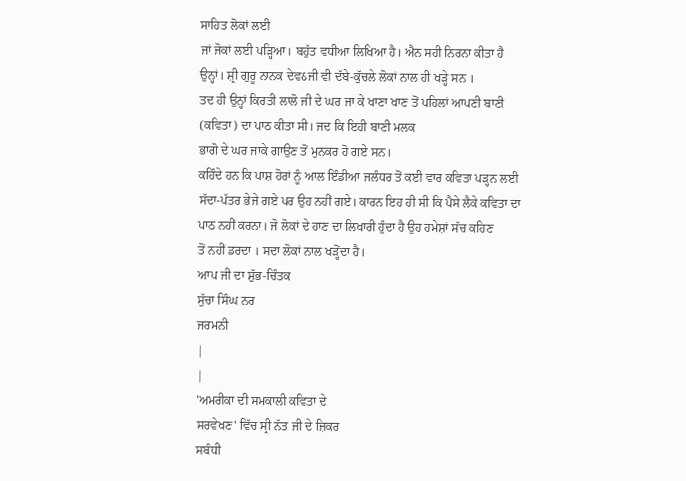ਸਾਹਿਤ ਲੋਕਾਂ ਲਈ
ਜਾਂ ਜੋਕਾਂ ਲਈ ਪੜ੍ਹਿਆ। ਬਹੁੱਤ ਵਧੀਆ ਲਿਖਿਆ ਹੈ। ਐਨ ਸਹੀ ਨਿਰਨਾ ਕੀਤਾ ਹੈ
ਉਨ੍ਹਾਂ। ਸ਼੍ਰੀ ਗੁਰੂ ਨਾਨਕ ਦੇਵઠਜੀ ਵੀ ਦੱਬੇ-ਕੁੱਚਲੇ ਲੋਕਾਂ ਨਾਲ ਹੀ ਖੜ੍ਹੇ ਸਨ ।
ਤਦ ਹੀ ਉਨ੍ਹਾਂ ਕਿਰਤੀ ਲਾਲੋ ਜੀ ਦੇ ਘਰ ਜਾ ਕੇ ਖਾਣਾ ਖਾਣ ਤੋਂ ਪਹਿਲਾਂ ਆਪਣੀ ਬਾਣੀ
(ਕਵਿਤਾ) ਦਾ ਪਾਠ ਕੀਤਾ ਸੀ। ਜਦ ਕਿ ਇਹੀ ਬਾਣੀ ਮਲਕ
ਭਾਗੋ ਦੇ ਘਰ ਜਾਕੇ ਗਾਉਣ ਤੋਂ ਮੁਨਕਰ ਹੋ ਗਏ ਸਨ।
ਕਹਿੰਦੇ ਹਨ ਕਿ ਪਾਸ਼ ਹੋਰਾਂ ਨੂੰ ਆਲ ਇੰਡੀਆ ਜਲੰਧਰ ਤੋਂ ਕਈ ਵਾਰ ਕਵਿਤਾ ਪੜ੍ਹਨ ਲਈ
ਸੱਦਾ-ਪੱਤਰ ਭੇਜੇ ਗਏ ਪਰ ਉਹ ਨਹੀਂ ਗਏ। ਕਾਰਨ ਇਹ ਹੀ ਸੀ ਕਿ ਪੈਸੇ ਲੈਕੇ ਕਵਿਤਾ ਦਾ
ਪਾਠ ਨਹੀਂ ਕਰਨਾ। ਜੋ ਲੋਕਾਂ ਦੇ ਹਾਣ ਦਾ ਲਿਖਾਰੀ ਹੁੰਦਾ ਹੈ ਉਹ ਹਮੇਸ਼ਾਂ ਸੱਚ ਕਹਿਣ
ਤੋਂ ਨਹੀਂ ਡਰਦਾ । ਸਦਾ ਲੋਕਾਂ ਨਾਲ ਖੜ੍ਹੋਂਦਾ ਹੈ।
ਆਪ ਜੀ ਦਾ ਸ਼ੁੱਭ-ਚਿੰਤਕ
ਸੁੱਚਾ ਸਿੰਘ ਨਰ
ਜਰਮਨੀ
|
|
'ਅਮਰੀਕਾ ਦੀ ਸਮਕਾਲੀ ਕਵਿਤਾ ਦੇ
ਸਰਵੇਖਣ' ਵਿੱਚ ਸ੍ਰੀ ਨੱਤ ਜੀ ਦੇ ਜ਼ਿਕਰ
ਸਬੰਧੀ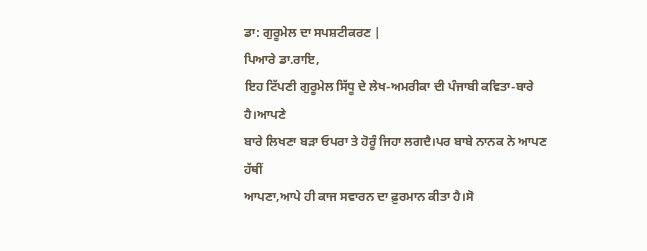ਡਾ: ਗੁਰੂਮੇਲ ਦਾ ਸਪਸ਼ਟੀਕਰਣ |
ਪਿਆਰੇ ਡਾ.ਰਾਇ,
ਇਹ ਟਿੱਪਣੀ ਗੁਰੂਮੇਲ ਸਿੱਧੂ ਦੇ ਲੇਖ-ਅਮਰੀਕਾ ਦੀ ਪੰਜਾਬੀ ਕਵਿਤਾ-ਬਾਰੇ ਹੈ।ਆਪਣੇ
ਬਾਰੇ ਲਿਖਣਾ ਬੜਾ ਓਪਰਾ ਤੇ ਹੋਰੂੰ ਜਿਹਾ ਲਗਦੈ।ਪਰ ਬਾਬੇ ਨਾਨਕ ਨੇ ਆਪਣ ਹੱਥੀਂ
ਆਪਣਾ,ਆਪੇ ਹੀ ਕਾਜ ਸਵਾਰਨ ਦਾ ਫ਼ੁਰਮਾਨ ਕੀਤਾ ਹੈ।ਸੋ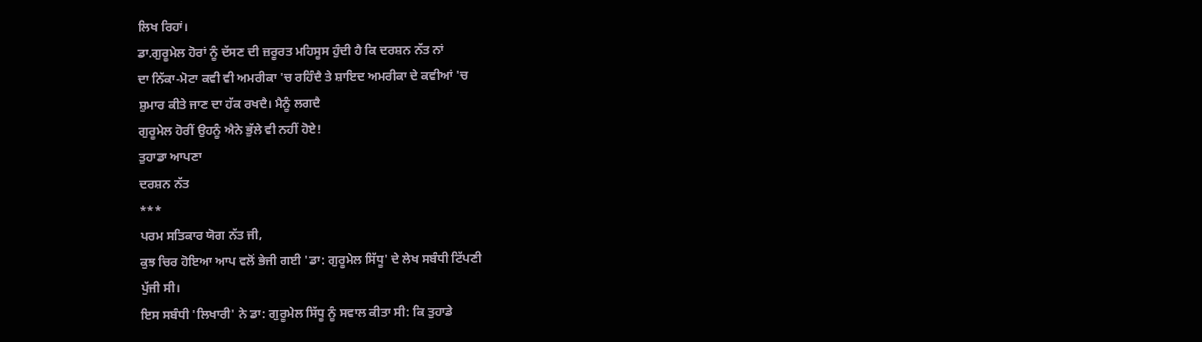ਲਿਖ ਰਿਹਾਂ।
ਡਾ.ਗੁਰੂਮੇਲ ਹੋਰਾਂ ਨੂੰ ਦੱਸਣ ਦੀ ਜ਼ਰੂਰਤ ਮਹਿਸੂਸ ਹੁੰਦੀ ਹੈ ਕਿ ਦਰਸ਼ਨ ਨੱਤ ਨਾਂ
ਦਾ ਨਿੱਕਾ-ਮੋਟਾ ਕਵੀ ਵੀ ਅਮਰੀਕਾ 'ਚ ਰਹਿੰਦੈ ਤੇ ਸ਼ਾਇਦ ਅਮਰੀਕਾ ਦੇ ਕਵੀਆਂ 'ਚ
ਸ਼ੁਮਾਰ ਕੀਤੇ ਜਾਣ ਦਾ ਹੱਕ ਰਖਦੈ। ਮੈਨੂੰ ਲਗਦੈ
ਗੁਰੂਮੇਲ ਹੋਰੀਂ ਉਹਨੂੰ ਐਨੇ ਭੁੱਲੇ ਵੀ ਨਹੀਂ ਹੋਏ!
ਤੁਹਾਡਾ ਆਪਣਾ
ਦਰਸ਼ਨ ਨੱਤ
***
ਪਰਮ ਸਤਿਕਾਰ ਯੋਗ ਨੱਤ ਜੀ,
ਕੁਝ ਚਿਰ ਹੋਇਆ ਆਪ ਵਲੋਂ ਭੇਜੀ ਗਈ 'ਡਾ: ਗੁਰੂਮੇਲ ਸਿੱਧੂ' ਦੇ ਲੇਖ ਸਬੰਧੀ ਟਿੱਪਣੀ
ਪੁੱਜੀ ਸੀ।
ਇਸ ਸਬੰਧੀ 'ਲਿਖਾਰੀ' ਨੇ ਡਾ: ਗੁਰੂਮੇਲ ਸਿੱਧੂ ਨੂੰ ਸਵਾਲ ਕੀਤਾ ਸੀ: ਕਿ ਤੁਹਾਡੇ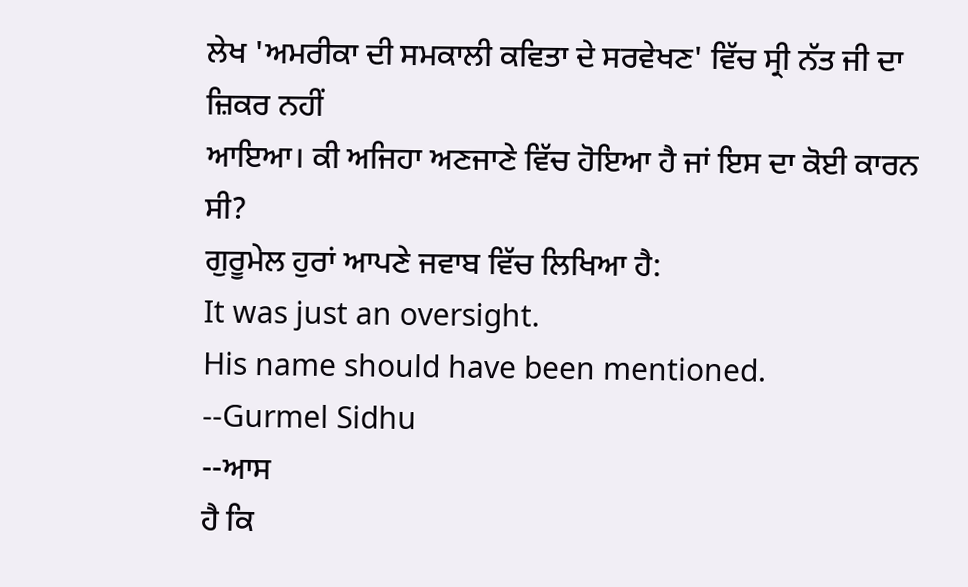ਲੇਖ 'ਅਮਰੀਕਾ ਦੀ ਸਮਕਾਲੀ ਕਵਿਤਾ ਦੇ ਸਰਵੇਖਣ' ਵਿੱਚ ਸ੍ਰੀ ਨੱਤ ਜੀ ਦਾ ਜ਼ਿਕਰ ਨਹੀਂ
ਆਇਆ। ਕੀ ਅਜਿਹਾ ਅਣਜਾਣੇ ਵਿੱਚ ਹੋਇਆ ਹੈ ਜਾਂ ਇਸ ਦਾ ਕੋਈ ਕਾਰਨ ਸੀ?
ਗੁਰੂਮੇਲ ਹੁਰਾਂ ਆਪਣੇ ਜਵਾਬ ਵਿੱਚ ਲਿਖਿਆ ਹੈ:
It was just an oversight.
His name should have been mentioned.
--Gurmel Sidhu
--ਆਸ
ਹੈ ਕਿ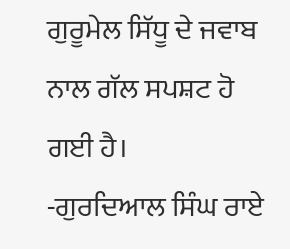ਗੁਰੂਮੇਲ ਸਿੱਧੂ ਦੇ ਜਵਾਬ ਨਾਲ ਗੱਲ ਸਪਸ਼ਟ ਹੋ ਗਈ ਹੈ।
-ਗੁਰਦਿਆਲ ਸਿੰਘ ਰਾਏ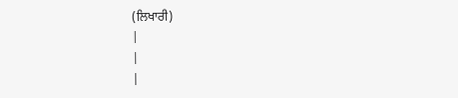(ਲਿਖਾਰੀ)
|
|
|